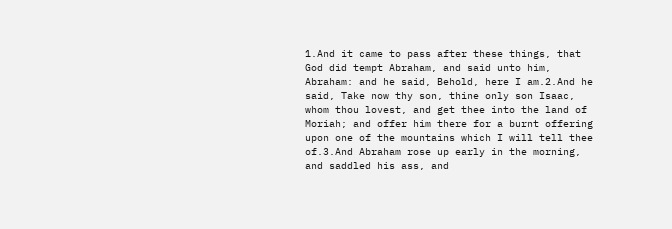1.And it came to pass after these things, that God did tempt Abraham, and said unto him, Abraham: and he said, Behold, here I am.2.And he said, Take now thy son, thine only son Isaac, whom thou lovest, and get thee into the land of Moriah; and offer him there for a burnt offering upon one of the mountains which I will tell thee of.3.And Abraham rose up early in the morning, and saddled his ass, and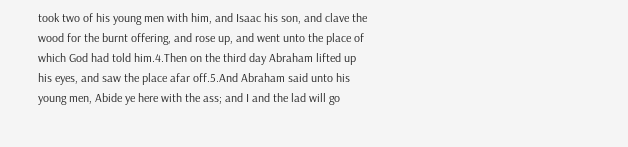took two of his young men with him, and Isaac his son, and clave the wood for the burnt offering, and rose up, and went unto the place of which God had told him.4.Then on the third day Abraham lifted up his eyes, and saw the place afar off.5.And Abraham said unto his young men, Abide ye here with the ass; and I and the lad will go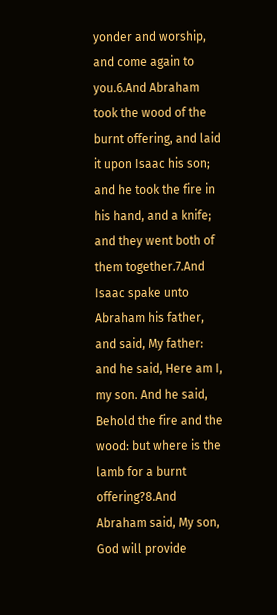yonder and worship, and come again to you.6.And Abraham took the wood of the burnt offering, and laid it upon Isaac his son; and he took the fire in his hand, and a knife; and they went both of them together.7.And Isaac spake unto Abraham his father, and said, My father: and he said, Here am I, my son. And he said, Behold the fire and the wood: but where is the lamb for a burnt offering?8.And Abraham said, My son, God will provide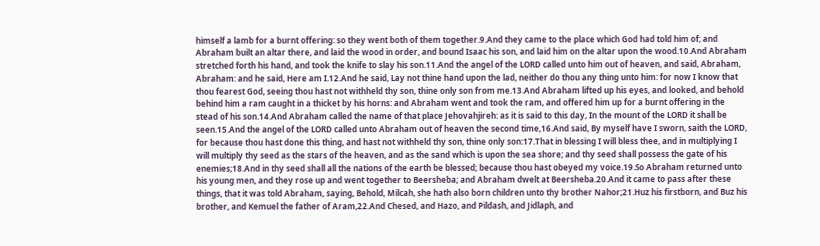himself a lamb for a burnt offering: so they went both of them together.9.And they came to the place which God had told him of; and Abraham built an altar there, and laid the wood in order, and bound Isaac his son, and laid him on the altar upon the wood.10.And Abraham stretched forth his hand, and took the knife to slay his son.11.And the angel of the LORD called unto him out of heaven, and said, Abraham, Abraham: and he said, Here am I.12.And he said, Lay not thine hand upon the lad, neither do thou any thing unto him: for now I know that thou fearest God, seeing thou hast not withheld thy son, thine only son from me.13.And Abraham lifted up his eyes, and looked, and behold behind him a ram caught in a thicket by his horns: and Abraham went and took the ram, and offered him up for a burnt offering in the stead of his son.14.And Abraham called the name of that place Jehovahjireh: as it is said to this day, In the mount of the LORD it shall be seen.15.And the angel of the LORD called unto Abraham out of heaven the second time,16.And said, By myself have I sworn, saith the LORD, for because thou hast done this thing, and hast not withheld thy son, thine only son:17.That in blessing I will bless thee, and in multiplying I will multiply thy seed as the stars of the heaven, and as the sand which is upon the sea shore; and thy seed shall possess the gate of his enemies;18.And in thy seed shall all the nations of the earth be blessed; because thou hast obeyed my voice.19.So Abraham returned unto his young men, and they rose up and went together to Beersheba; and Abraham dwelt at Beersheba.20.And it came to pass after these things, that it was told Abraham, saying, Behold, Milcah, she hath also born children unto thy brother Nahor;21.Huz his firstborn, and Buz his brother, and Kemuel the father of Aram,22.And Chesed, and Hazo, and Pildash, and Jidlaph, and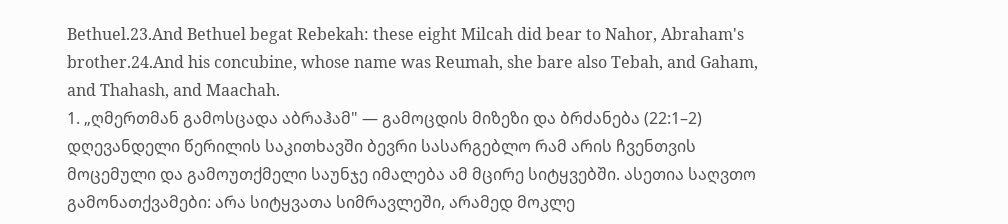Bethuel.23.And Bethuel begat Rebekah: these eight Milcah did bear to Nahor, Abraham's brother.24.And his concubine, whose name was Reumah, she bare also Tebah, and Gaham, and Thahash, and Maachah.
1. „ღმერთმან გამოსცადა აბრაჰამ" — გამოცდის მიზეზი და ბრძანება (22:1–2)
დღევანდელი წერილის საკითხავში ბევრი სასარგებლო რამ არის ჩვენთვის მოცემული და გამოუთქმელი საუნჯე იმალება ამ მცირე სიტყვებში. ასეთია საღვთო გამონათქვამები: არა სიტყვათა სიმრავლეში, არამედ მოკლე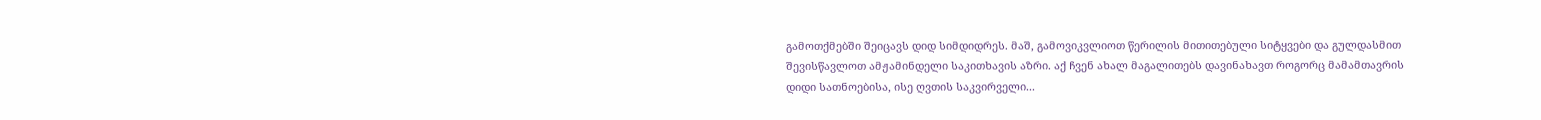გამოთქმებში შეიცავს დიდ სიმდიდრეს. მაშ, გამოვიკვლიოთ წერილის მითითებული სიტყვები და გულდასმით შევისწავლოთ ამჟამინდელი საკითხავის აზრი. აქ ჩვენ ახალ მაგალითებს დავინახავთ როგორც მამამთავრის დიდი სათნოებისა, ისე ღვთის საკვირველი...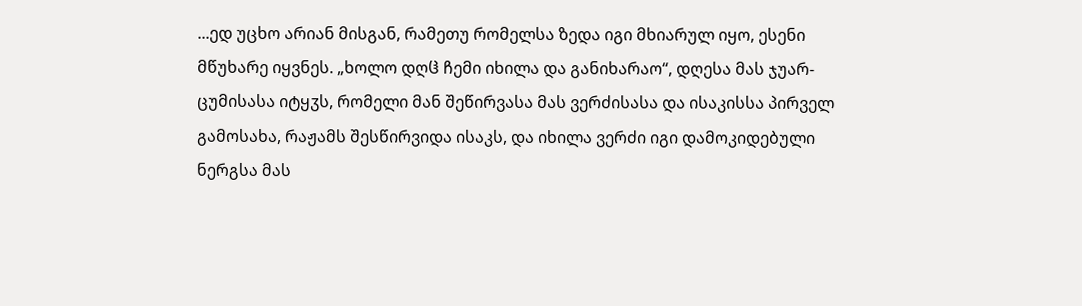...ედ უცხო არიან მისგან, რამეთუ რომელსა ზედა იგი მხიარულ იყო, ესენი მწუხარე იყვნეს. „ხოლო დღჱ ჩემი იხილა და განიხარაო“, დღესა მას ჯუარ-ცუმისასა იტყჳს, რომელი მან შეწირვასა მას ვერძისასა და ისაკისსა პირველ გამოსახა, რაჟამს შესწირვიდა ისაკს, და იხილა ვერძი იგი დამოკიდებული ნერგსა მას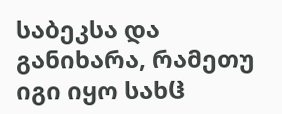საბეკსა და განიხარა, რამეთუ იგი იყო სახჱ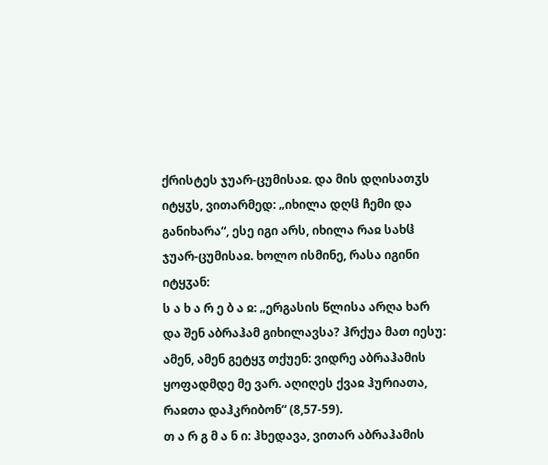ქრისტეს ჯუარ-ცუმისაჲ. და მის დღისათჳს იტყჳს, ვითარმედ: „იხილა დღჱ ჩემი და განიხარა“, ესე იგი არს, იხილა რაჲ სახჱ ჯუარ-ცუმისაჲ. ხოლო ისმინე, რასა იგინი იტყჳან:
ს ა ხ ა რ ე ბ ა ჲ: „ერგასის წლისა არღა ხარ და შენ აბრაჰამ გიხილავსა? ჰრქუა მათ იესუ: ამენ, ამენ გეტყჳ თქუენ: ვიდრე აბრაჰამის ყოფადმდე მე ვარ. აღიღეს ქვაჲ ჰურიათა, რაჲთა დაჰკრიბონ“ (8,57-59).
თ ა რ გ მ ა ნ ი: ჰხედავა, ვითარ აბრაჰამის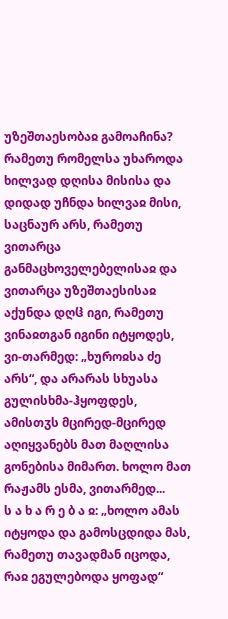უზეშთაესობაჲ გამოაჩინა? რამეთუ რომელსა უხაროდა ხილვად დღისა მისისა და დიდად უჩნდა ხილვაჲ მისი, საცნაურ არს, რამეთუ ვითარცა განმაცხოველებელისაჲ და ვითარცა უზეშთაესისაჲ აქუნდა დღჱ იგი, რამეთუ ვინაჲთგან იგინი იტყოდეს, ვი-თარმედ: „ხუროჲსა ძე არს“, და არარას სხუასა გულისხმა-ჰყოფდეს, ამისთჳს მცირედ-მცირედ აღიყვანებს მათ მაღლისა გონებისა მიმართ. ხოლო მათ რაჟამს ესმა, ვითარმედ...
ს ა ხ ა რ ე ბ ა ჲ: „ხოლო ამას იტყოდა და გამოსცდიდა მას, რამეთუ თავადმან იცოდა, რაჲ ეგულებოდა ყოფად“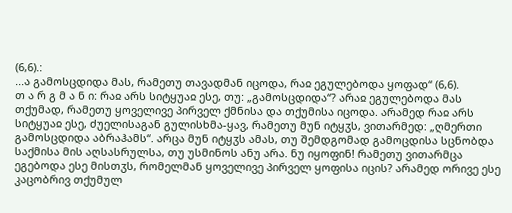(6,6).:
...ა გამოსცდიდა მას, რამეთუ თავადმან იცოდა, რაჲ ეგულებოდა ყოფად“ (6,6).
თ ა რ გ მ ა ნ ი: რაჲ არს სიტყუაჲ ესე, თუ: „გამოსცდიდა“? არაჲ ეგულებოდა მას თქუმად, რამეთუ ყოველივე პირველ ქმნისა და თქუმისა იცოდა. არამედ რაჲ არს სიტყუაჲ ესე, ძუელისაგან გულისხმა-ყავ, რამეთუ მუნ იტყჳს, ვითარმედ: „ღმერთი გამოსცდიდა აბრაჰამს“. არცა მუნ იტყჳს ამას, თუ შემდგომად გამოცდისა სცნობდა საქმისა მის აღსასრულსა, თუ უსმინოს ანუ არა. ნუ იყოფინ! რამეთუ ვითარმცა ეგებოდა ესე მისთჳს, რომელმან ყოველივე პირველ ყოფისა იცის? არამედ ორივე ესე კაცობრივ თქუმულ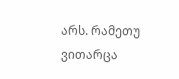არს. რამეთუ ვითარცა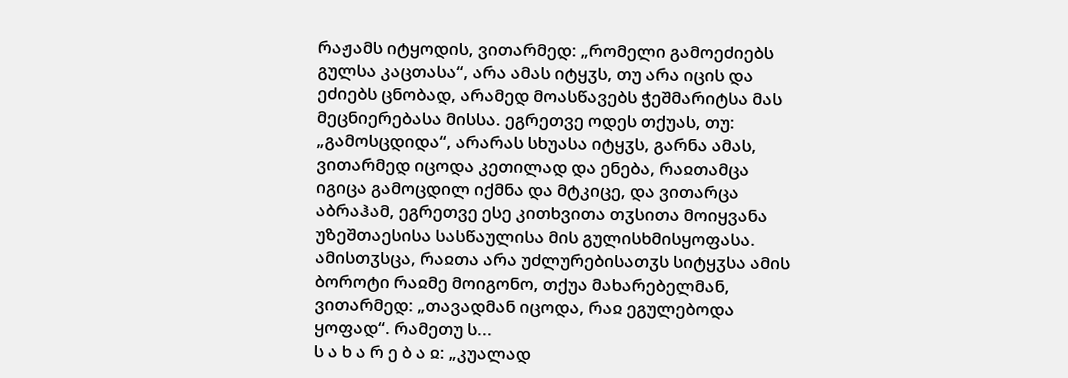რაჟამს იტყოდის, ვითარმედ: „რომელი გამოეძიებს გულსა კაცთასა“, არა ამას იტყჳს, თუ არა იცის და ეძიებს ცნობად, არამედ მოასწავებს ჭეშმარიტსა მას მეცნიერებასა მისსა. ეგრეთვე ოდეს თქუას, თუ: „გამოსცდიდა“, არარას სხუასა იტყჳს, გარნა ამას, ვითარმედ იცოდა კეთილად და ენება, რაჲთამცა იგიცა გამოცდილ იქმნა და მტკიცე, და ვითარცა აბრაჰამ, ეგრეთვე ესე კითხვითა თჳსითა მოიყვანა უზეშთაესისა სასწაულისა მის გულისხმისყოფასა. ამისთჳსცა, რაჲთა არა უძლურებისათჳს სიტყჳსა ამის ბოროტი რაჲმე მოიგონო, თქუა მახარებელმან, ვითარმედ: „თავადმან იცოდა, რაჲ ეგულებოდა ყოფად“. რამეთუ ს...
ს ა ხ ა რ ე ბ ა ჲ: „კუალად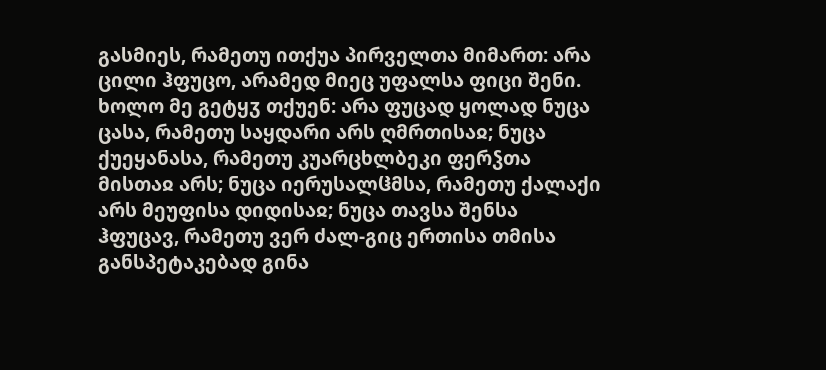გასმიეს, რამეთუ ითქუა პირველთა მიმართ: არა ცილი ჰფუცო, არამედ მიეც უფალსა ფიცი შენი. ხოლო მე გეტყჳ თქუენ: არა ფუცად ყოლად ნუცა ცასა, რამეთუ საყდარი არს ღმრთისაჲ; ნუცა ქუეყანასა, რამეთუ კუარცხლბეკი ფერჴთა მისთაჲ არს; ნუცა იერუსალჱმსა, რამეთუ ქალაქი არს მეუფისა დიდისაჲ; ნუცა თავსა შენსა ჰფუცავ, რამეთუ ვერ ძალ-გიც ერთისა თმისა განსპეტაკებად გინა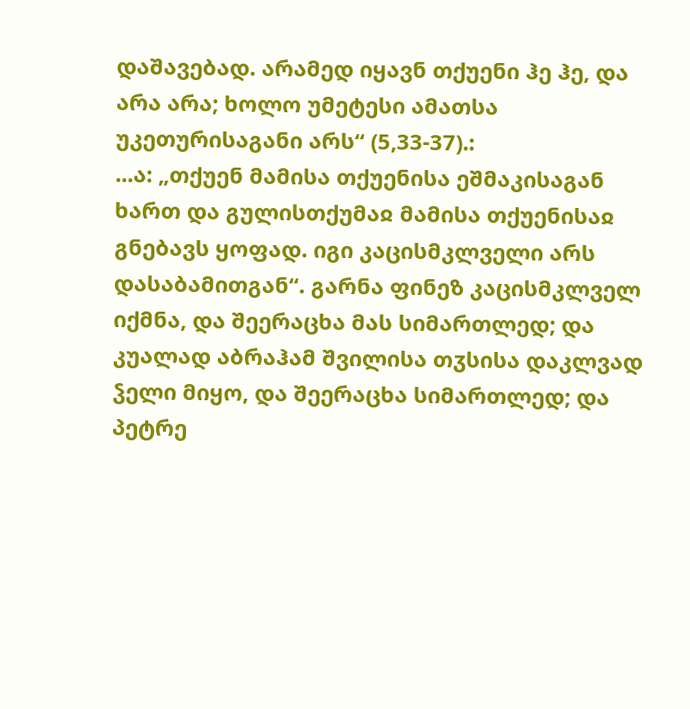დაშავებად. არამედ იყავნ თქუენი ჰე ჰე, და არა არა; ხოლო უმეტესი ამათსა უკეთურისაგანი არს“ (5,33-37).:
...ა: „თქუენ მამისა თქუენისა ეშმაკისაგან ხართ და გულისთქუმაჲ მამისა თქუენისაჲ გნებავს ყოფად. იგი კაცისმკლველი არს დასაბამითგან“. გარნა ფინეზ კაცისმკლველ იქმნა, და შეერაცხა მას სიმართლედ; და კუალად აბრაჰამ შვილისა თჳსისა დაკლვად ჴელი მიყო, და შეერაცხა სიმართლედ; და პეტრე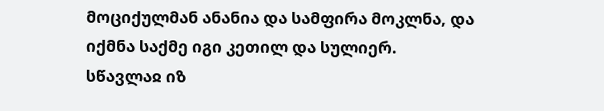მოციქულმან ანანია და სამფირა მოკლნა, და იქმნა საქმე იგი კეთილ და სულიერ.
სწავლაჲ იზ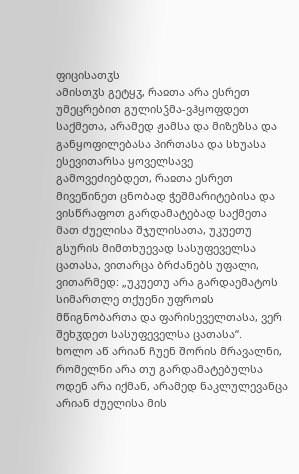ფიცისათჳს
ამისთჳს გეტყჳ, რაჲთა არა ესრეთ უმეცრებით გულისჴმა-ვჰყოფდეთ საქმეთა, არამედ ჟამსა და მიზეზსა და განყოფილებასა პირთასა და სხუასა ესევითარსა ყოველსავე გამოვეძიებდეთ, რაჲთა ესრეთ მივეწინეთ ცნობად ჭეშმარიტებისა და ვისწრაფოთ გარდამატებად საქმეთა მათ ძუელისა შჯულისათა, უკუეთუ გსურის მიმთხუევად სასუფეველსა ცათასა, ვითარცა ბრძანებს უფალი, ვითარმედ: „უკუეთუ არა გარდაემატოს სიმართლე თქუენი უფროჲს მწიგნობართა და ფარისეველთასა, ვერ შეხჳდეთ სასუფეველსა ცათასა“.
ხოლო აწ არიან ჩუენ შორის მრავალნი, რომელნი არა თუ გარდამატებულსა ოდენ არა იქმან, არამედ ნაკლულევანცა არიან ძუელისა მის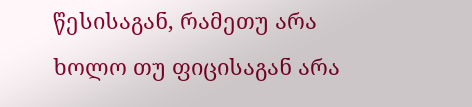წესისაგან, რამეთუ არა ხოლო თუ ფიცისაგან არა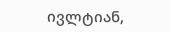ივლტიან,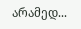არამედ...